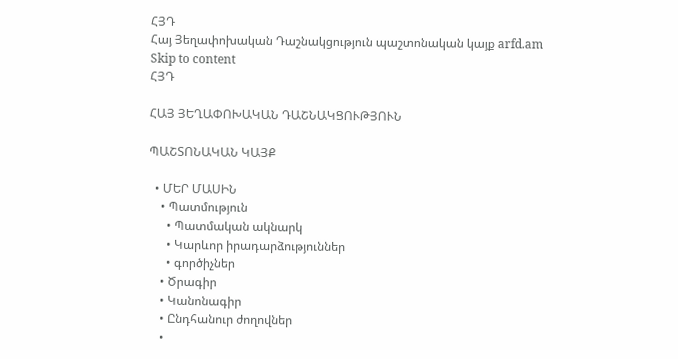ՀՅԴ
Հայ Յեղափոխական Դաշնակցություն պաշտոնական կայք arfd.am
Skip to content
ՀՅԴ

ՀԱՅ ՅԵՂԱՓՈԽԱԿԱՆ ԴԱՇՆԱԿՑՈՒԹՅՈՒՆ

ՊԱՇՏՈՆԱԿԱՆ ԿԱՅՔ

  • ՄԵՐ ՄԱՍԻՆ
    • Պատմություն
      • Պատմական ակնարկ
      • Կարևոր իրադարձություններ
      • գործիչներ
    • Ծրագիր
    • Կանոնագիր
    • Ընդհանուր ժողովներ
    •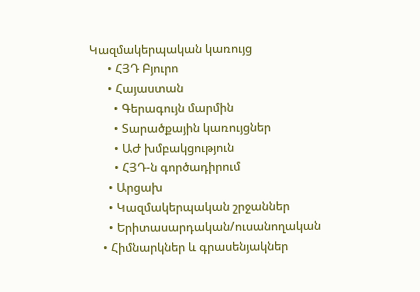Կազմակերպական կառույց
      • ՀՅԴ Բյուրո
      • Հայաստան
        • Գերագույն մարմին
        • Տարածքային կառույցներ
        • ԱԺ խմբակցություն
        • ՀՅԴ-ն գործադիրում
      • Արցախ
      • Կազմակերպական շրջաններ
      • Երիտասարդական/ուսանողական
    • Հիմնարկներ և գրասենյակներ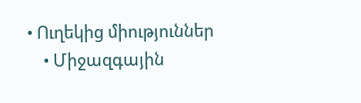• Ուղեկից միություններ
    • Միջազգային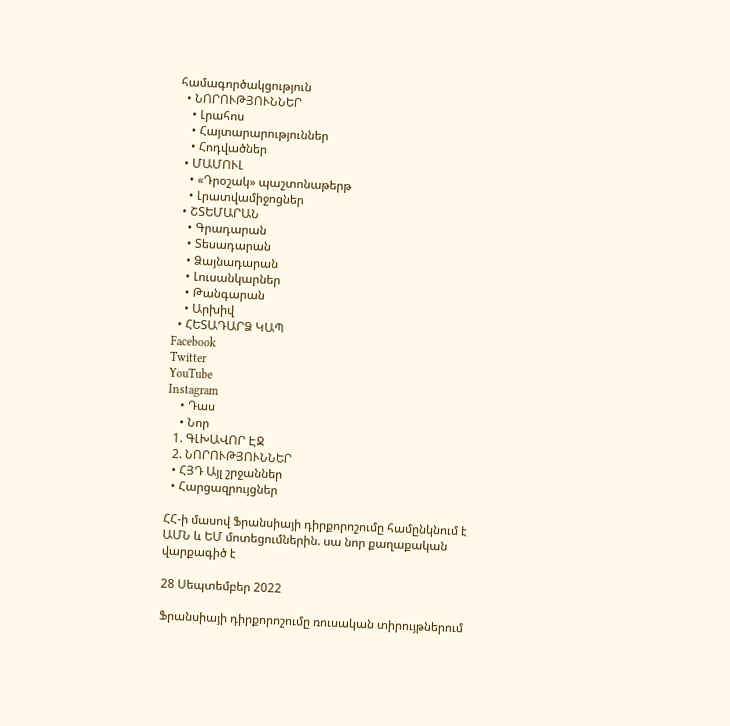համագործակցություն
  • ՆՈՐՈՒԹՅՈՒՆՆԵՐ
    • Լրահոս
    • Հայտարարություններ
    • Հոդվածներ
  • ՄԱՄՈՒԼ
    • «Դրօշակ» պաշտոնաթերթ
    • Լրատվամիջոցներ
  • ՇՏԵՄԱՐԱՆ
    • Գրադարան
    • Տեսադարան
    • Ձայնադարան
    • Լուսանկարներ
    • Թանգարան
    • Արխիվ
  • ՀԵՏԱԴԱՐՁ ԿԱՊ
Facebook
Twitter
YouTube
Instagram
    • Դաս
    • Նոր
  1. ԳԼԽԱՎՈՐ ԷՋ
  2. ՆՈՐՈՒԹՅՈՒՆՆԵՐ
  • ՀՅԴ Այլ շրջաններ
  • Հարցազրույցներ

ՀՀ-ի մասով Ֆրանսիայի դիրքորոշումը համընկնում է ԱՄՆ և ԵՄ մոտեցումներին. սա նոր քաղաքական վարքագիծ է

28 Սեպտեմբեր 2022

Ֆրանսիայի դիրքորոշումը ռուսական տիրույթներում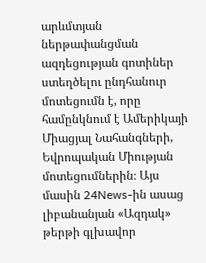արևմտյան ներթափանցման ազդեցության գոտիներ ստեղծելու ընդհանուր մոտեցումն է, որը համընկնում է Ամերիկայի Միացյալ Նահանգների, Եվրոպական Միության մոտեցումներին։ Այս մասին 24News-ին ասաց լիբանանյան «Ազդակ» թերթի գլխավոր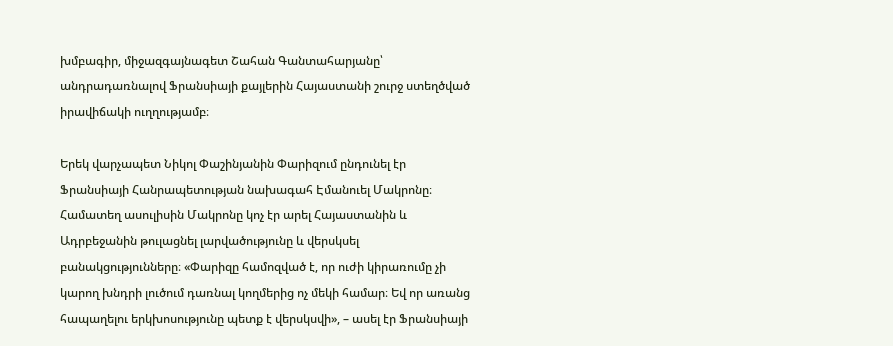խմբագիր, միջազգայնագետ Շահան Գանտահարյանը՝ անդրադառնալով Ֆրանսիայի քայլերին Հայաստանի շուրջ ստեղծված իրավիճակի ուղղությամբ։

Երեկ վարչապետ Նիկոլ Փաշինյանին Փարիզում ընդունել էր Ֆրանսիայի Հանրապետության նախագահ Էմանուել Մակրոնը։ Համատեղ ասուլիսին Մակրոնը կոչ էր արել Հայաստանին և Ադրբեջանին թուլացնել լարվածությունը և վերսկսել բանակցությունները։ «Փարիզը համոզված է, որ ուժի կիրառումը չի կարող խնդրի լուծում դառնալ կողմերից ոչ մեկի համար։ Եվ որ առանց հապաղելու երկխոսությունը պետք է վերսկսվի», – ասել էր Ֆրանսիայի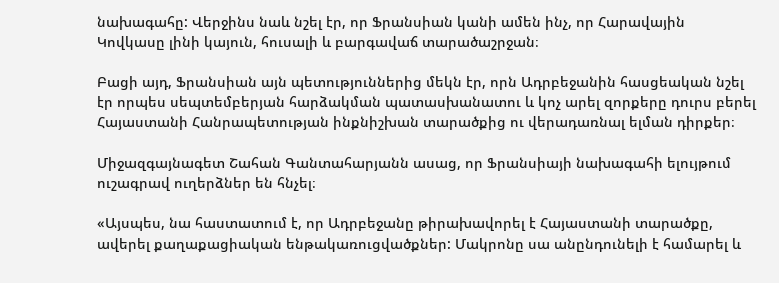նախագահը: Վերջինս նաև նշել էր, որ Ֆրանսիան կանի ամեն ինչ, որ Հարավային Կովկասը լինի կայուն, հուսալի և բարգավաճ տարածաշրջան։

Բացի այդ, Ֆրանսիան այն պետություններից մեկն էր, որն Ադրբեջանին հասցեական նշել էր որպես սեպտեմբերյան հարձակման պատասխանատու և կոչ արել զորքերը դուրս բերել Հայաստանի Հանրապետության ինքնիշխան տարածքից ու վերադառնալ ելման դիրքեր։

Միջազգայնագետ Շահան Գանտահարյանն ասաց, որ Ֆրանսիայի նախագահի ելույթում ուշագրավ ուղերձներ են հնչել։

«Այսպես, նա հաստատում է, որ Ադրբեջանը թիրախավորել է Հայաստանի տարածքը, ավերել քաղաքացիական ենթակառուցվածքներ: Մակրոնը սա անընդունելի է համարել և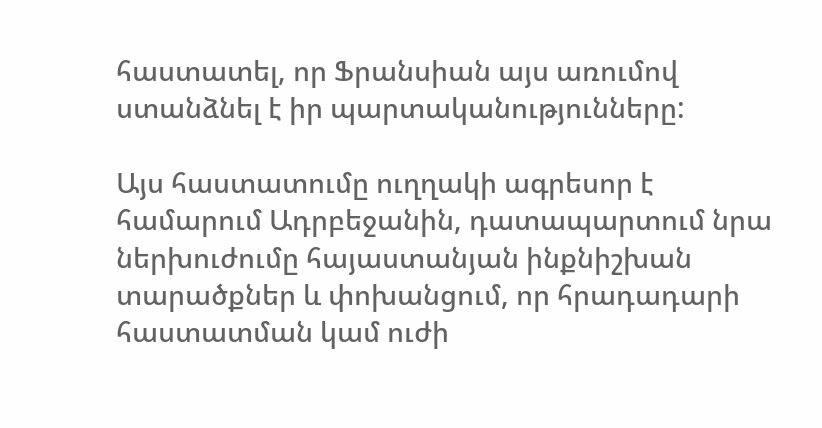հաստատել, որ Ֆրանսիան այս առումով ստանձնել է իր պարտականությունները:

Այս հաստատումը ուղղակի ագրեսոր է համարում Ադրբեջանին, դատապարտում նրա ներխուժումը հայաստանյան ինքնիշխան տարածքներ և փոխանցում, որ հրադադարի հաստատման կամ ուժի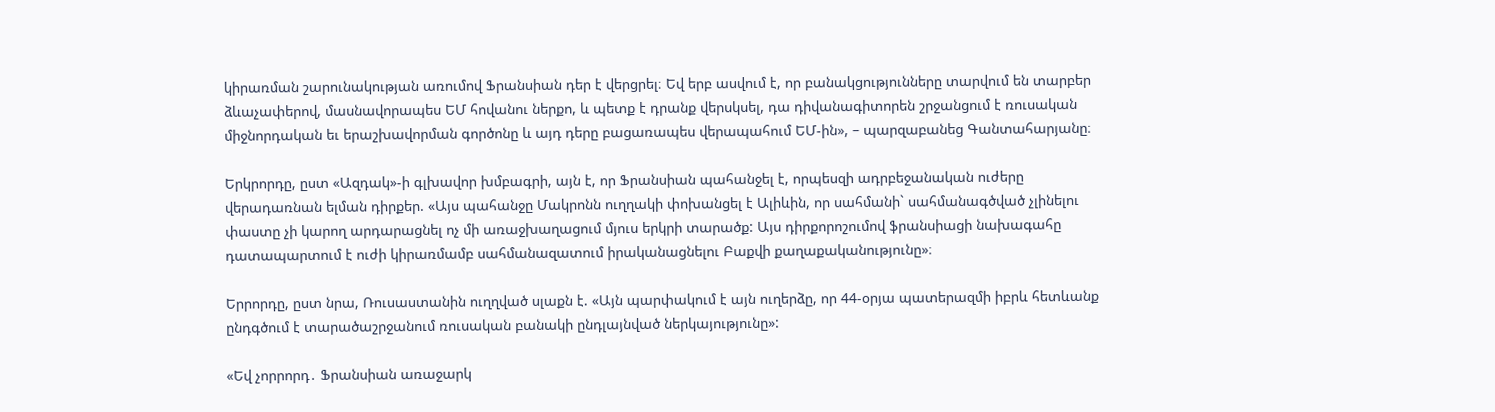կիրառման շարունակության առումով Ֆրանսիան դեր է վերցրել։ Եվ երբ ասվում է, որ բանակցությունները տարվում են տարբեր ձևաչափերով, մասնավորապես ԵՄ հովանու ներքո, և պետք է դրանք վերսկսել, դա դիվանագիտորեն շրջանցում է ռուսական միջնորդական եւ երաշխավորման գործոնը և այդ դերը բացառապես վերապահում ԵՄ-ին», – պարզաբանեց Գանտահարյանը։

Երկրորդը, ըստ «Ազդակ»-ի գլխավոր խմբագրի, այն է, որ Ֆրանսիան պահանջել է, որպեսզի ադրբեջանական ուժերը վերադառնան ելման դիրքեր. «Այս պահանջը Մակրոնն ուղղակի փոխանցել է Ալիևին, որ սահմանի` սահմանագծված չլինելու փաստը չի կարող արդարացնել ոչ մի առաջխաղացում մյուս երկրի տարածք: Այս դիրքորոշումով ֆրանսիացի նախագահը դատապարտում է ուժի կիրառմամբ սահմանազատում իրականացնելու Բաքվի քաղաքականությունը»։

Երրորդը, ըստ նրա, Ռուսաստանին ուղղված սլաքն է. «Այն պարփակում է այն ուղերձը, որ 44-օրյա պատերազմի իբրև հետևանք ընդգծում է տարածաշրջանում ռուսական բանակի ընդլայնված ներկայությունը»:

«Եվ չորրորդ․ Ֆրանսիան առաջարկ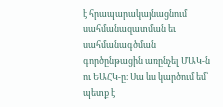է հրապարակայնացնում սահմանազատման եւ սահմանագծման գործընթացին առընչել ՄԱԿ-ն ու ԵԱՀԿ-ը։ Սա ևս կարծում եմ՝ պետք է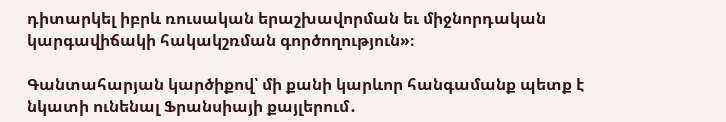դիտարկել իբրև ռուսական երաշխավորման եւ միջնորդական կարգավիճակի հակակշռման գործողություն»։

Գանտահարյան կարծիքով՝ մի քանի կարևոր հանգամանք պետք է նկատի ունենալ Ֆրանսիայի քայլերում․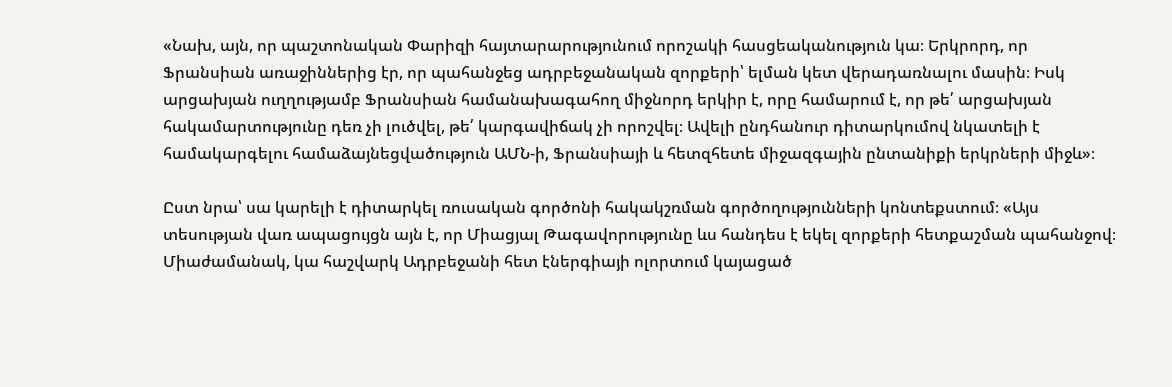«Նախ, այն, որ պաշտոնական Փարիզի հայտարարությունում որոշակի հասցեականություն կա։ Երկրորդ, որ Ֆրանսիան առաջիններից էր, որ պահանջեց ադրբեջանական զորքերի՝ ելման կետ վերադառնալու մասին։ Իսկ արցախյան ուղղությամբ Ֆրանսիան համանախագահող միջնորդ երկիր է, որը համարում է, որ թե՛ արցախյան հակամարտությունը դեռ չի լուծվել, թե՛ կարգավիճակ չի որոշվել։ Ավելի ընդհանուր դիտարկումով նկատելի է համակարգելու համաձայնեցվածություն ԱՄՆ-ի, Ֆրանսիայի և հետզհետե միջազգային ընտանիքի երկրների միջև»։

Ըստ նրա՝ սա կարելի է դիտարկել ռուսական գործոնի հակակշռման գործողությունների կոնտեքստում։ «Այս տեսության վառ ապացույցն այն է, որ Միացյալ Թագավորությունը ևս հանդես է եկել զորքերի հետքաշման պահանջով։ Միաժամանակ, կա հաշվարկ Ադրբեջանի հետ էներգիայի ոլորտում կայացած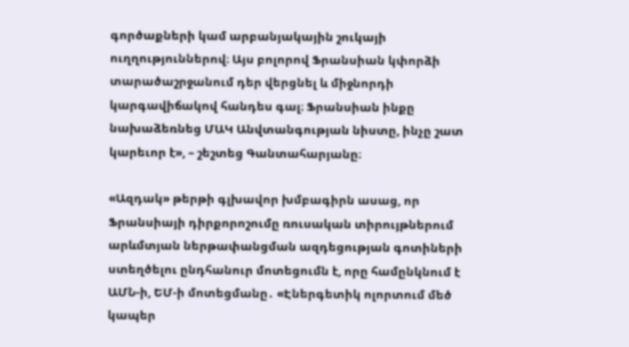գործաքների կամ արբանյակային շուկայի ուղղություններով։ Այս բոլորով Ֆրանսիան կփորձի տարածաշրջանում դեր վերցնել և միջնորդի կարգավիճակով հանդես գալ։ Ֆրանսիան ինքը նախաձեռնեց ՄԱԿ Անվտանգության նիստը, ինչը շատ կարեւոր է», – շեշտեց Գանտահարյանը։

«Ազդակ» թերթի գլխավոր խմբագիրն ասաց, որ Ֆրանսիայի դիրքորոշումը ռուսական տիրույթներում արևմտյան ներթափանցման ազդեցության գոտիների ստեղծելու ընդհանուր մոտեցումն է, որը համընկնում է ԱՄՆ-ի, ԵՄ-ի մոտեցմանը․ «Էներգետիկ ոլորտում մեծ կապեր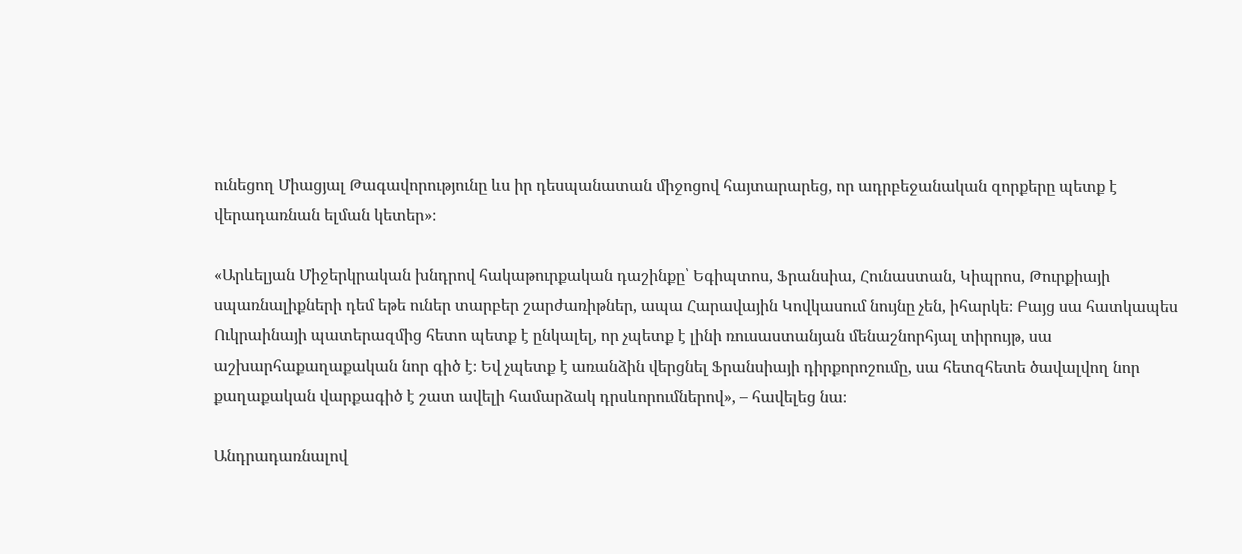ունեցող Միացյալ Թագավորությունը ևս իր դեսպանատան միջոցով հայտարարեց, որ ադրբեջանական զորքերը պետք է վերադառնան ելման կետեր»։

«Արևելյան Միջերկրական խնդրով հակաթուրքական դաշինքը՝ Եգիպտոս, Ֆրանսիա, Հունաստան, Կիպրոս, Թուրքիայի սպառնալիքների դեմ եթե ուներ տարբեր շարժառիթներ, ապա Հարավային Կովկասում նույնը չեն, իհարկե։ Բայց սա հատկապես Ուկրաինայի պատերազմից հետո պետք է ընկալել, որ չպետք է լինի ռուսաստանյան մենաշնորհյալ տիրույթ, սա աշխարհաքաղաքական նոր գիծ է։ Եվ չպետք է առանձին վերցնել Ֆրանսիայի դիրքորոշումը, սա հետզհետե ծավալվող նոր քաղաքական վարքագիծ է շատ ավելի համարձակ դրսևորումներով», – հավելեց նա։

Անդրադառնալով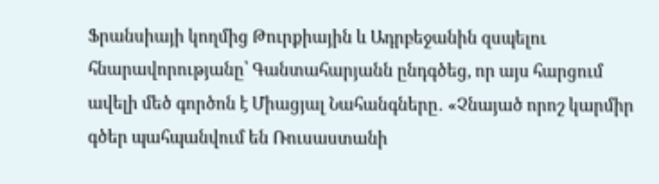Ֆրանսիայի կողմից Թուրքիային և Ադրբեջանին զսպելու հնարավորությանը՝ Գանտահարյանն ընդգծեց, որ այս հարցում ավելի մեծ գործոն է Միացյալ Նահանգները․ «Չնայած որոշ կարմիր գծեր պահպանվում են Ռուսաստանի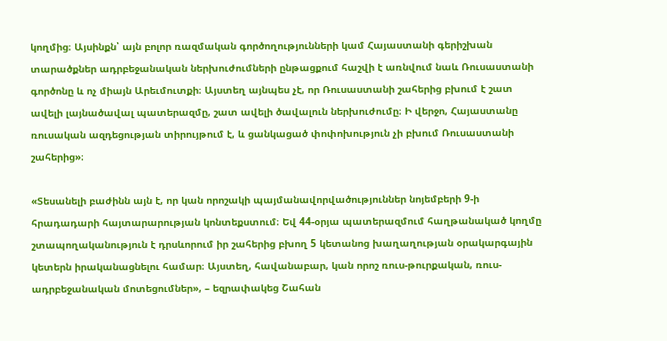կողմից։ Այսինքն՝ այն բոլոր ռազմական գործողությունների կամ Հայաստանի գերիշխան տարածքներ ադրբեջանական ներխուժումների ընթացքում հաշվի է առնվում նաև Ռուսաստանի գործոնը և ոչ միայն Արեւմուտքի։ Այստեղ այնպես չէ, որ Ռուսաստանի շահերից բխում է շատ ավելի լայնածավալ պատերազմը, շատ ավելի ծավալուն ներխուժումը։ Ի վերջո, Հայաստանը ռուսական ազդեցության տիրույթում է, և ցանկացած փոփոխություն չի բխում Ռուսաստանի շահերից»։

«Տեսանելի բաժինն այն է, որ կան որոշակի պայմանավորվածություններ նոյեմբերի 9-ի հրադադարի հայտարարության կոնտեքստում։ Եվ 44-օրյա պատերազմում հաղթանակած կողմը շտապողականություն է դրսևորում իր շահերից բխող 5 կետանոց խաղաղության օրակարգային կետերն իրականացնելու համար։ Այստեղ, հավանաբար, կան որոշ ռուս-թուրքական, ռուս-ադրբեջանական մոտեցումներ», – եզրափակեց Շահան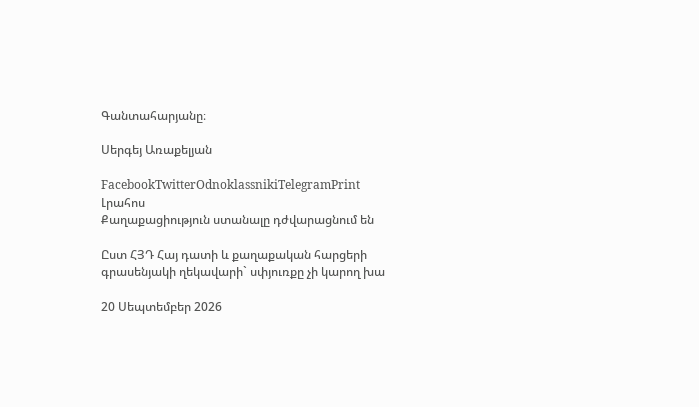Գանտահարյանը։

Սերգեյ Առաքելյան

FacebookTwitterOdnoklassnikiTelegramPrint
Լրահոս
Քաղաքացիություն ստանալը դժվարացնում են

Ըստ ՀՅԴ Հայ դատի և քաղաքական հարցերի գրասենյակի ղեկավարի` սփյուռքը չի կարող խա

20 Սեպտեմբեր 2026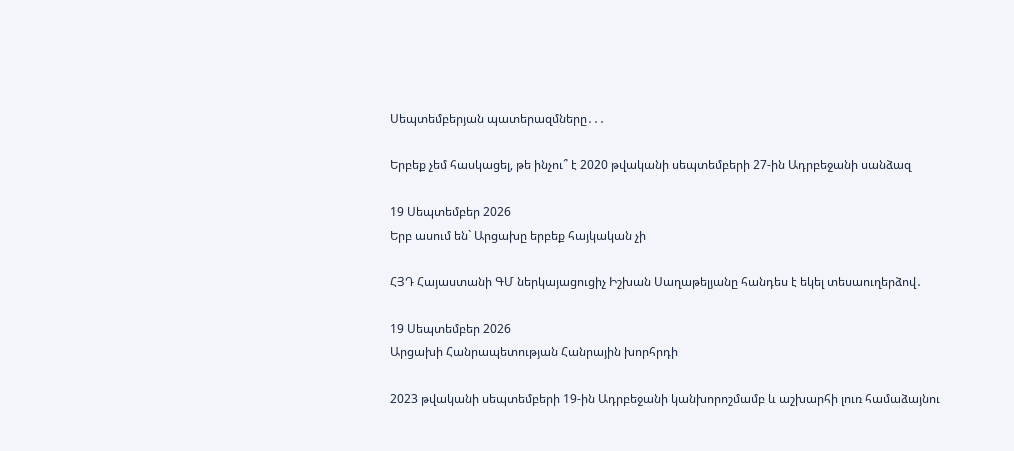Սեպտեմբերյան պատերազմները․․․

Երբեք չեմ հասկացել, թե ինչու՞ է 2020 թվականի սեպտեմբերի 27-ին Ադրբեջանի սանձազ

19 Սեպտեմբեր 2026
Երբ ասում են` Արցախը երբեք հայկական չի

ՀՅԴ Հայաստանի ԳՄ ներկայացուցիչ Իշխան Սաղաթելյանը հանդես է եկել տեսաուղերձով․

19 Սեպտեմբեր 2026
Արցախի Հանրապետության Հանրային խորհրդի

2023 թվականի սեպտեմբերի 19-ին Ադրբեջանի կանխորոշմամբ և աշխարհի լուռ համաձայնու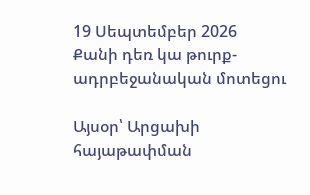19 Սեպտեմբեր 2026
Քանի դեռ կա թուրք-ադրբեջանական մոտեցու

Այսօր՝ Արցախի հայաթափման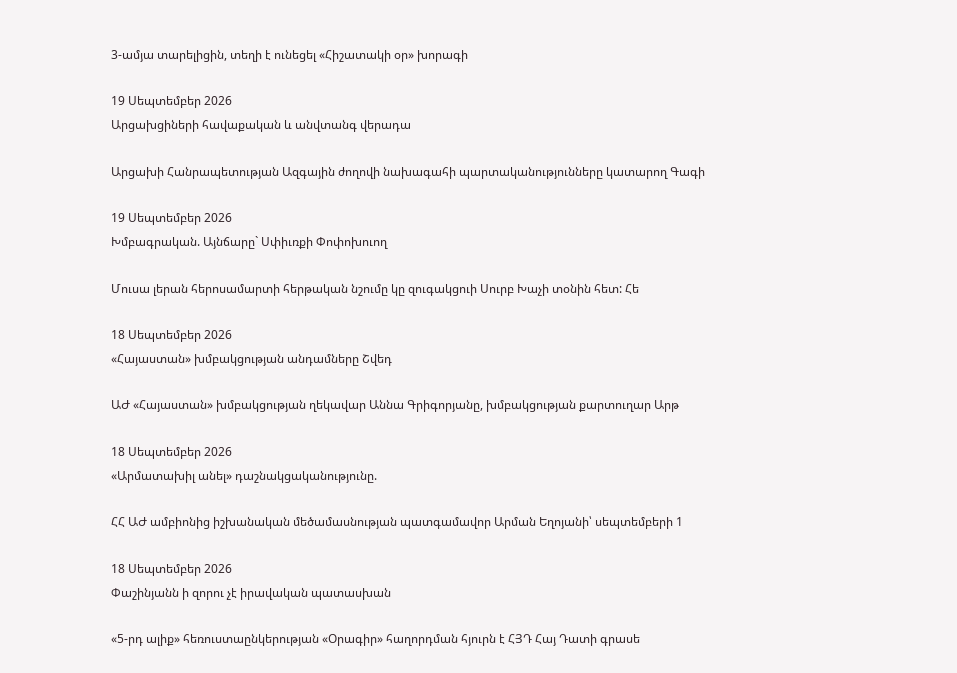3-ամյա տարելիցին, տեղի է ունեցել «Հիշատակի օր» խորագի

19 Սեպտեմբեր 2026
Արցախցիների հավաքական և անվտանգ վերադա

Արցախի Հանրապետության Ազգային ժողովի նախագահի պարտականությունները կատարող Գագի

19 Սեպտեմբեր 2026
Խմբագրական. Այնճարը` Սփիւռքի Փոփոխուող

Մուսա լերան հերոսամարտի հերթական նշումը կը զուգակցուի Սուրբ Խաչի տօնին հետ: Հե

18 Սեպտեմբեր 2026
«Հայաստան» խմբակցության անդամները Շվեդ

ԱԺ «Հայաստան» խմբակցության ղեկավար Աննա Գրիգորյանը, խմբակցության քարտուղար Արթ

18 Սեպտեմբեր 2026
«Արմատախիլ անել» դաշնակցականությունը.

ՀՀ ԱԺ ամբիոնից իշխանական մեծամասնության պատգամավոր Արման Եղոյանի՝ սեպտեմբերի 1

18 Սեպտեմբեր 2026
Փաշինյանն ի զորու չէ իրավական պատասխան

«5-րդ ալիք» հեռուստաընկերության «Օրագիր» հաղորդման հյուրն է ՀՅԴ Հայ Դատի գրասե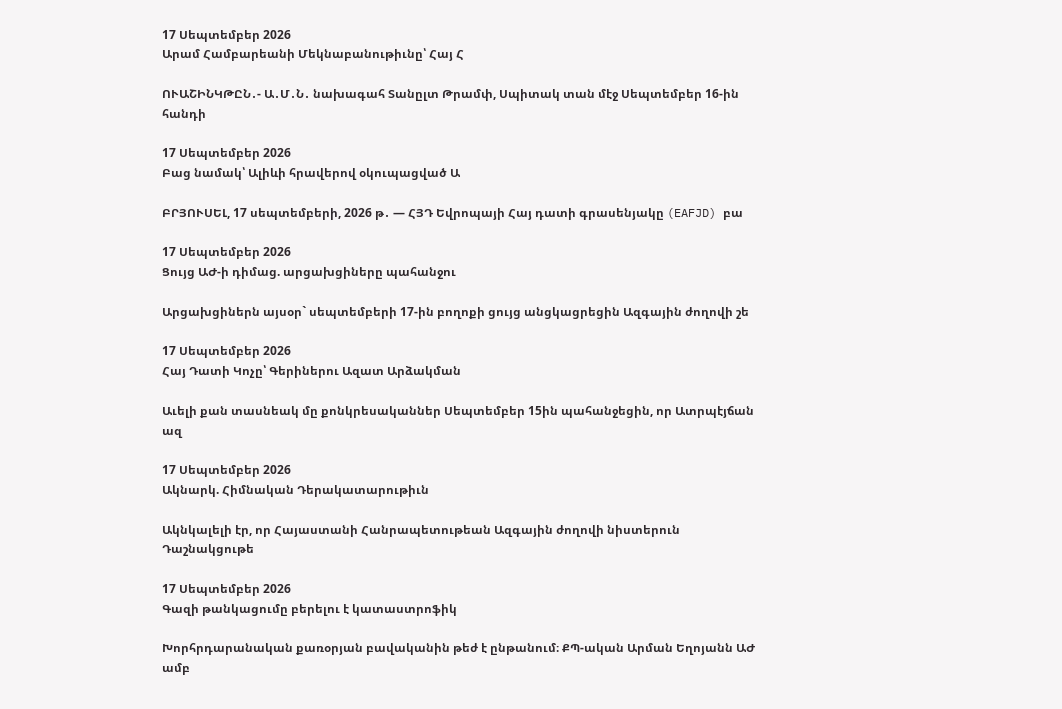17 Սեպտեմբեր 2026
Արամ Համբարեանի Մեկնաբանութիւնը՝ Հայ Հ

ՈՒԱՇԻՆԿԹԸՆ․- Ա․Մ․Ն․ նախագահ Տանըլտ Թրամփ, Սպիտակ տան մէջ Սեպտեմբեր 16-ին հանդի

17 Սեպտեմբեր 2026
Բաց նամակ՝ Ալիևի հրավերով օկուպացված Ա

ԲՐՅՈՒՍԵԼ, 17 սեպտեմբերի, 2026 թ․ — ՀՅԴ Եվրոպայի Հայ դատի գրասենյակը (EAFJD) բա

17 Սեպտեմբեր 2026
Ցույց ԱԺ-ի դիմաց. արցախցիները պահանջու

Արցախցիներն այսօր` սեպտեմբերի 17-ին բողոքի ցույց անցկացրեցին Ազգային ժողովի շե

17 Սեպտեմբեր 2026
Հայ Դատի Կոչը՝ Գերիներու Ազատ Արձակման

Աւելի քան տասնեակ մը քոնկրեսականներ Սեպտեմբեր 15ին պահանջեցին, որ Ատրպէյճան ազ

17 Սեպտեմբեր 2026
Ակնարկ. Հիմնական Դերակատարութիւն

Ակնկալելի էր, որ Հայաստանի Հանրապետութեան Ազգային ժողովի նիստերուն Դաշնակցութե

17 Սեպտեմբեր 2026
Գազի թանկացումը բերելու է կատաստրոֆիկ

Խորհրդարանական քառօրյան բավականին թեժ է ընթանում։ ՔՊ-ական Արման Եղոյանն ԱԺ ամբ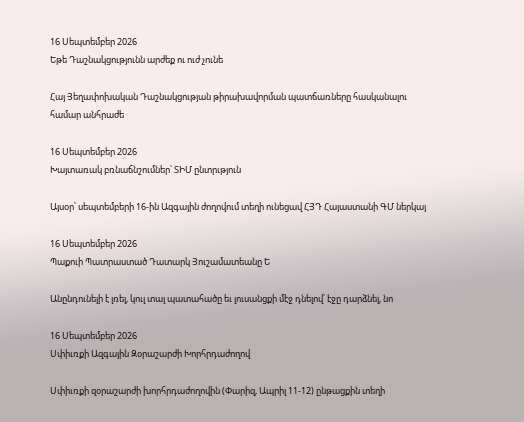16 Սեպտեմբեր 2026
Եթե Դաշնակցությունն արժեք ու ուժ չունե

Հայ Յեղափոխական Դաշնակցության թիրախավորման պատճառները հասկանալու համար անհրաժե

16 Սեպտեմբեր 2026
Խայտառակ բռնաճնշումներ՝ ՏԻՄ ընտրւթյուն

Այսօր՝ սեպտեմբերի 16-ին Ազգային ժողովում տեղի ունեցավ ՀՅԴ Հայաստանի ԳՄ ներկայ

16 Սեպտեմբեր 2026
Պաքուի Պատրաստած Դատարկ Յուշամատեանը Ե

Անընդունելի է լռել, կուլ տալ պատահածը եւ լուսանցքի մէջ դնելով՝ էջը դարձնել, նո

16 Սեպտեմբեր 2026
Սփիւռքի Ազգային Զօրաշարժի Խորհրդաժողով

Սփիւռքի զօրաշարժի խորհրդաժողովին (Փարիզ, Ապրիլ 11-12) ընթացքին տեղի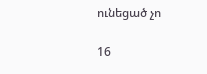ունեցած չո

16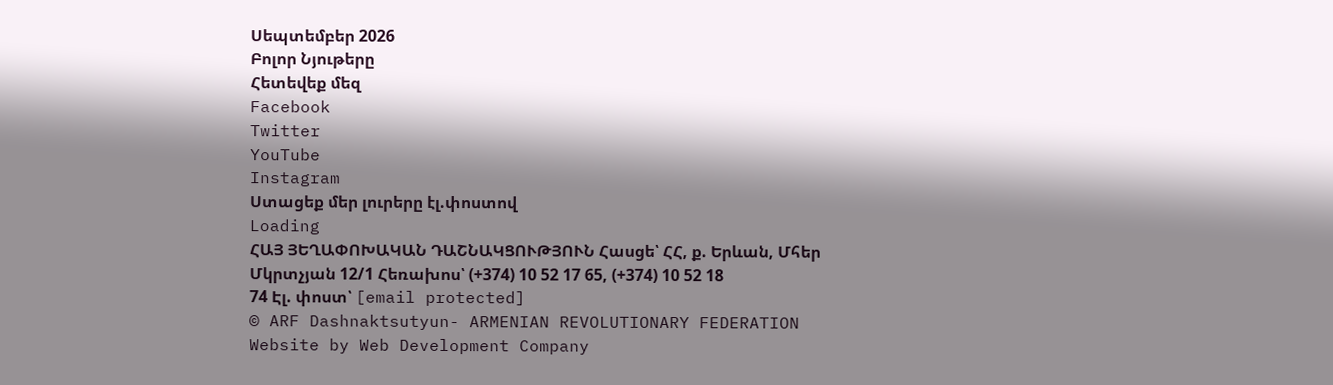Սեպտեմբեր 2026
Բոլոր Նյութերը
Հետեվեք մեզ
Facebook
Twitter
YouTube
Instagram
Ստացեք մեր լուրերը էլ.փոստով
Loading
ՀԱՅ ՅԵՂԱՓՈԽԱԿԱՆ ԴԱՇՆԱԿՑՈՒԹՅՈՒՆ Հասցե՝ ՀՀ, ք. Երևան, Մհեր Մկրտչյան 12/1 Հեռախոս՝ (+374) 10 52 17 65, (+374) 10 52 18 74 Էլ. փոստ՝ [email protected]
© ARF Dashnaktsutyun- ARMENIAN REVOLUTIONARY FEDERATION Website by Web Development Company